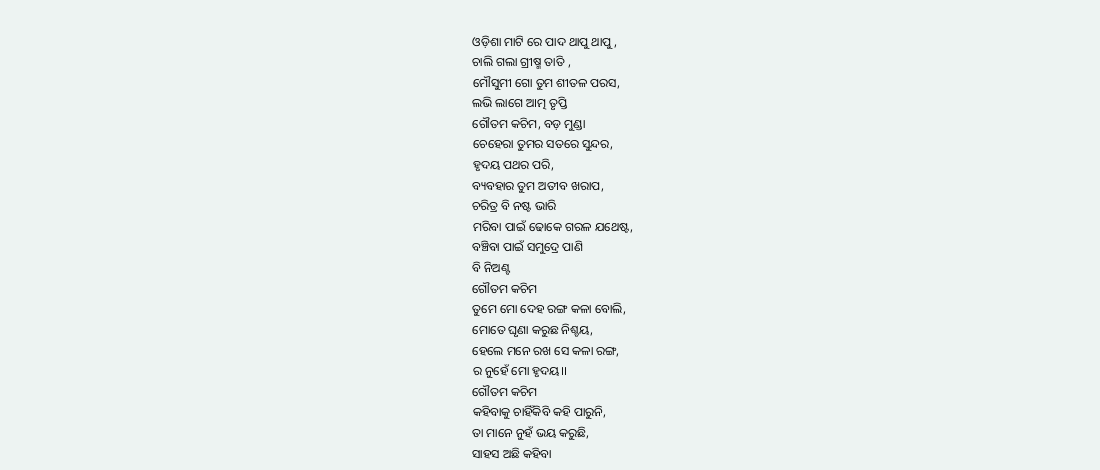ଓଡ଼ିଶା ମାଟି ରେ ପାଦ ଥାପୁ ଥାପୁ,
ଚାଲି ଗଲା ଗ୍ରୀଷ୍ମ ତାତି ,
ମୌସୁମୀ ଗୋ ତୁମ ଶୀତଳ ପରସ,
ଲଭି ଲାଗେ ଆତ୍ମ ତୃପ୍ତି
ଗୌତମ କଚିମ, ବଡ଼ ମୁଣ୍ଡା
ଚେହେରା ତୁମର ସତରେ ସୁନ୍ଦର,
ହୃଦୟ ପଥର ପରି,
ବ୍ୟବହାର ତୁମ ଅତୀବ ଖରାପ,
ଚରିତ୍ର ବି ନଷ୍ଟ ଭାରି
ମରିବା ପାଇଁ ଢୋକେ ଗରଳ ଯଥେଷ୍ଟ,
ବଞ୍ଚିବା ପାଇଁ ସମୁଦ୍ରେ ପାଣି
ବି ନିଅଣ୍ଟ
ଗୌତମ କଚିମ
ତୁମେ ମୋ ଦେହ ରଙ୍ଗ କଳା ବୋଲି,
ମୋତେ ଘୃଣା କରୁଛ ନିଶ୍ଚୟ,
ହେଲେ ମନେ ରଖ ସେ କଳା ରଙ୍ଗ,
ର ନୁହେଁ ମୋ ହୃଦୟ।।
ଗୌତମ କଚିମ
କହିବାକୁ ଚାହିଁକିବି କହି ପାରୁନି,
ତା ମାନେ ନୁହଁ ଭୟ କରୁଛି,
ସାହସ ଅଛି କହିବା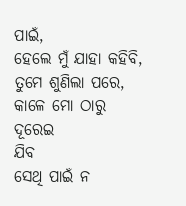ପାଇଁ,
ହେଲେ ମୁଁ ଯାହା କହିବି,
ତୁମେ ଶୁଣିଲା ପରେ,
କାଳେ ମୋ ଠାରୁ
ଦୂରେଇ
ଯିବ
ସେଥି ପାଇଁ ନ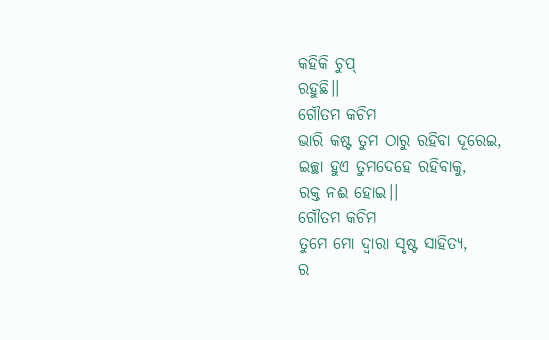କହିକି ଚୁପ୍
ରହୁଛି।।
ଗୌତମ କଚିମ
ଭାରି କଷ୍ଟ ତୁମ ଠାରୁ ରହିବା ଦୂରେଇ,
ଇଚ୍ଛା ହୁଏ ତୁମଦେହେ ରହିବାକୁ,
ରକ୍ତ ନଈ ହୋଇ।।
ଗୌତମ କଚିମ
ତୁମେ ମୋ ଦ୍ଵାରା ସୃଷ୍ଟ ସାହିତ୍ୟ,
ର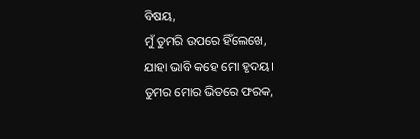ବିଷୟ,
ମୁଁ ତୁମରି ଉପରେ ହିଁଲେଖେ,
ଯାହା ଭାବି କହେ ମୋ ହୃଦୟ।
ତୁମର ମୋର ଭିତରେ ଫରକ,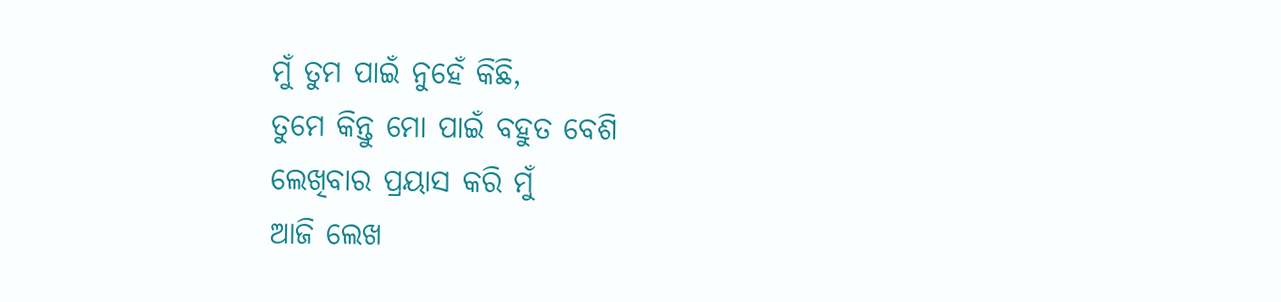ମୁଁ ତୁମ ପାଇଁ ନୁହେଁ କିଛି,
ତୁମେ କିନ୍ତୁ ମୋ ପାଇଁ ବହୁତ ବେଶି
ଲେଖିବାର ପ୍ରୟାସ କରି ମୁଁ
ଆଜି ଲେଖ